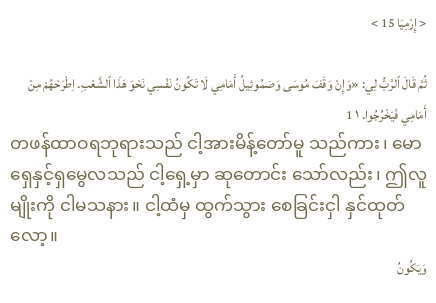< إِرْمِيَا 15 >

ثُمَّ قَالَ ٱلرَّبُّ لِي: «وَإِنْ وَقَفَ مُوسَى وَصَمُوئِيلُ أَمَامِي لَا تَكُونُ نَفْسِي نَحْوَ هَذَا ٱلشَّعْبِ. اِطْرَحْهُمْ مِنْ أَمَامِي فَيَخْرُجُوا. ١ 1
တဖန်ထာဝရဘုရားသည် ငါ့အားမိန့်တော်မူ သည်ကား၊ မောရှေနှင့်ရှမွေလသည် ငါ့ရှေ့မှာ ဆုတောင်း သော်လည်း၊ ဤလူမျိုးကို ငါမသနား။ ငါ့ထံမှ ထွက်သွား စေခြင်းငှါ နှင်ထုတ်လော့။
وَيَكُونُ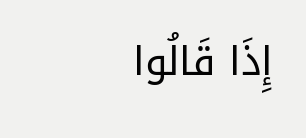إِذَا قَالُوا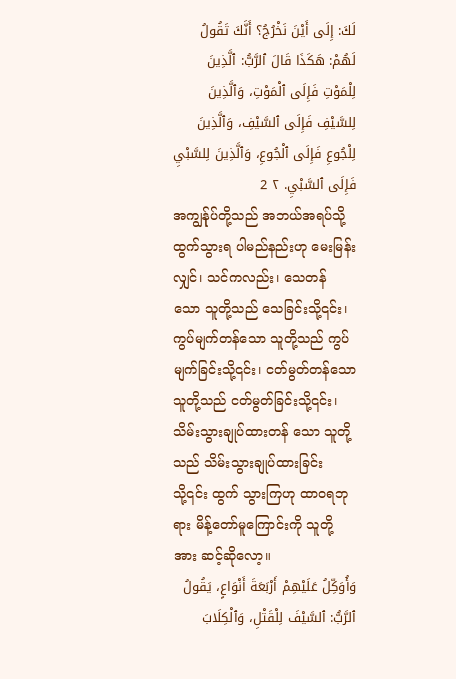لَكَ: إِلَى أَيْنَ نَخْرُجُ؟ أَنَّكَ تَقُولُ لَهُمْ: هَكَذَا قَالَ ٱلرَّبُّ: ٱلَّذِينَ لِلْمَوْتِ فَإِلَى ٱلْمَوْتِ، وَٱلَّذِينَ لِلسَّيْفِ فَإِلَى ٱلسَّيْفِ، وَٱلَّذِينَ لِلْجُوعِ فَإِلَى ٱلْجُوعِ، وَٱلَّذِينَ لِلسَّبْيِ فَإِلَى ٱلسَّبْيِ. ٢ 2
အကျွန်ုပ်တို့သည် အဘယ်အရပ်သို့ ထွက်သွားရ ပါမည်နည်းဟု မေးမြန်းလျှင်၊ သင်ကလည်း၊ သေတန် သော သူတို့သည် သေခြင်းသို့၎င်း၊ ကွပ်မျက်တန်သော သူတို့သည် ကွပ်မျက်ခြင်းသို့၎င်း၊ ငတ်မွတ်တန်သော သူတို့သည် ငတ်မွတ်ခြင်းသို့၎င်း၊ သိမ်းသွားချုပ်ထားတန် သော သူတို့သည် သိမ်းသွားချုပ်ထားခြင်းသို့၎င်း ထွက် သွားကြဟု ထာဝရဘုရား မိန့်တော်မူကြောင်းကို သူတို့ အား ဆင့်ဆိုလော့။
وَأُوَكِّلُ عَلَيْهِمْ أَرْبَعَةَ أَنْوَاعٍ، يَقُولُ ٱلرَّبُّ: ٱلسَّيْفَ لِلْقَتْلِ، وَٱلْكِلَابَ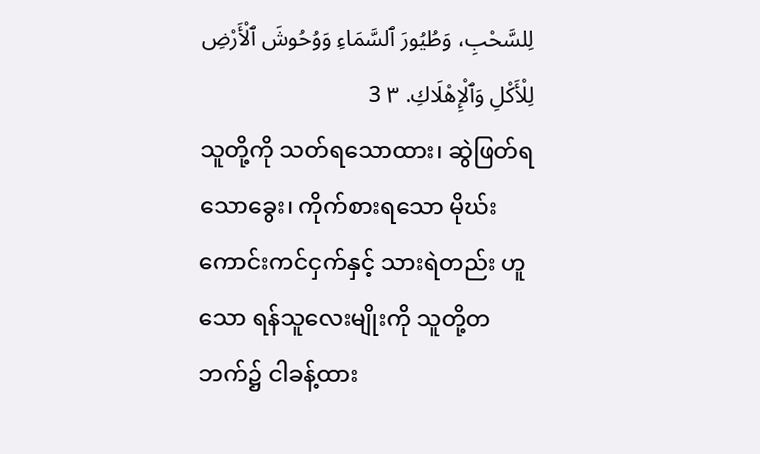لِلسَّحْبِ، وَطُيُورَ ٱلسَّمَاءِ وَوُحُوشَ ٱلْأَرْضِ لِلْأَكْلِ وَٱلْإِهْلَاكِ. ٣ 3
သူတို့ကို သတ်ရသောထား၊ ဆွဲဖြတ်ရသောခွေး၊ ကိုက်စားရသော မိုဃ်းကောင်းကင်ငှက်နှင့် သားရဲတည်း ဟူသော ရန်သူလေးမျိုးကို သူတို့တဘက်၌ ငါခန့်ထား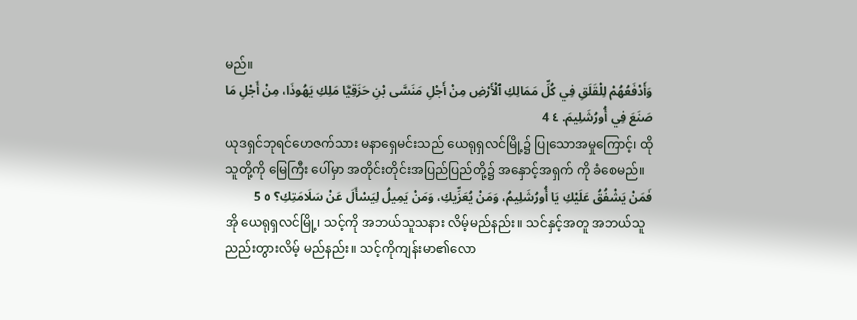မည်။
وَأَدْفَعُهُمْ لِلْقَلَقِ فِي كُلِّ مَمَالِكِ ٱلْأَرْضِ مِنْ أَجْلِ مَنَسَّى بْنِ حَزَقِيَّا مَلِكِ يَهُوذَا، مِنْ أَجْلِ مَا صَنَعَ فِي أُورُشَلِيمَ. ٤ 4
ယုဒရှင်ဘုရင်ဟေဇက်သား မနာရှေမင်းသည် ယေရုရှလင်မြို့၌ ပြုသောအမှုကြောင့်၊ ထိုသူတို့ကို မြေကြီး ပေါ်မှာ အတိုင်းတိုင်းအပြည်ပြည်တို့၌ အနှောင့်အရှက် ကို ခံစေမည်။
فَمَنْ يَشْفُقُ عَلَيْكِ يَا أُورُشَلِيمُ، وَمَنْ يُعَزِّيكِ، وَمَنْ يَمِيلُ لِيَسْأَلَ عَنْ سَلَامَتِكِ؟ ٥ 5
အို ယေရုရှလင်မြို့၊ သင့်ကို အဘယ်သူသနား လိမ့်မည်နည်း။ သင်နှင့်အတူ အဘယ်သူ ညည်းတွားလိမ့် မည်နည်း။ သင့်ကိုကျန်းမာ၏လော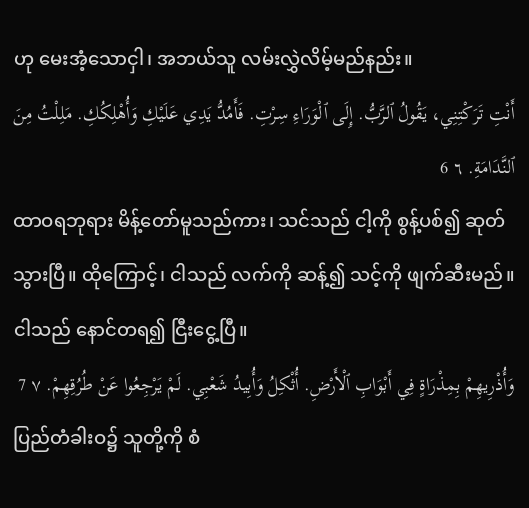ဟု မေးအံ့သောငှါ၊ အဘယ်သူ လမ်းလွှဲလိမ့်မည်နည်း။
أَنْتِ تَرَكْتِنِي، يَقُولُ ٱلرَّبُّ. إِلَى ٱلْوَرَاءِ سِرْتِ. فَأَمُدُّ يَدِي عَلَيْكِ وَأُهْلِكُكِ. مَلِلْتُ مِنَ ٱلنَّدَامَةِ. ٦ 6
ထာဝရဘုရား မိန့်တော်မူသည်ကား၊ သင်သည် ငါ့ကို စွန့်ပစ်၍ ဆုတ်သွားပြီ။ ထိုကြောင့်၊ ငါသည် လက်ကို ဆန့်၍ သင့်ကို ဖျက်ဆီးမည်။ ငါသည် နောင်တရ၍ ငြီးငွေ့ပြီ။
وَأُذْرِيهِمْ بِمِذْرَاةٍ فِي أَبْوَابِ ٱلْأَرْضِ. أُثْكِلُ وَأُبِيدُ شَعْبِي. لَمْ يَرْجِعُوا عَنْ طُرُقِهِمْ. ٧ 7
ပြည်တံခါးဝ၌ သူတို့ကို စံ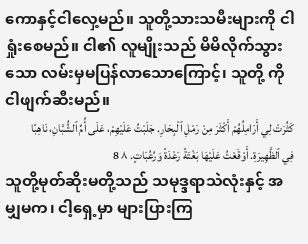ကောနှင့်ငါလှေ့မည်။ သူတို့သားသမီးများကို ငါရှုံးစေမည်။ ငါ၏ လူမျိုးသည် မိမိလိုက်သွားသော လမ်းမှမပြန်လာသောကြောင့်၊ သူတို့ ကို ငါဖျက်ဆီးမည်။
كَثُرَتْ لِي أَرَامِلُهُمْ أَكْثَرَ مِنْ رَمْلِ ٱلْبِحَارِ. جَلَبْتُ عَلَيْهِمْ، عَلَى أُمِّ ٱلشُّبَّانِ، نَاهِبًا فِي ٱلظَّهِيرَةِ. أَوْقَعْتُ عَلَيْهَا بَغْتَةً رَعْدَةً وَرُعُبَاتٍ. ٨ 8
သူတို့မုတ်ဆိုးမတို့သည် သမုဒ္ဒရာသဲလုံးနှင့် အမျှမက၊ ငါ့ရှေ့မှာ များပြားကြ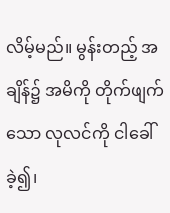လိမ့်မည်။ မွန်းတည့် အချိန်၌ အမိကို တိုက်ဖျက်သော လုလင်ကို ငါခေါ်ခဲ့၍၊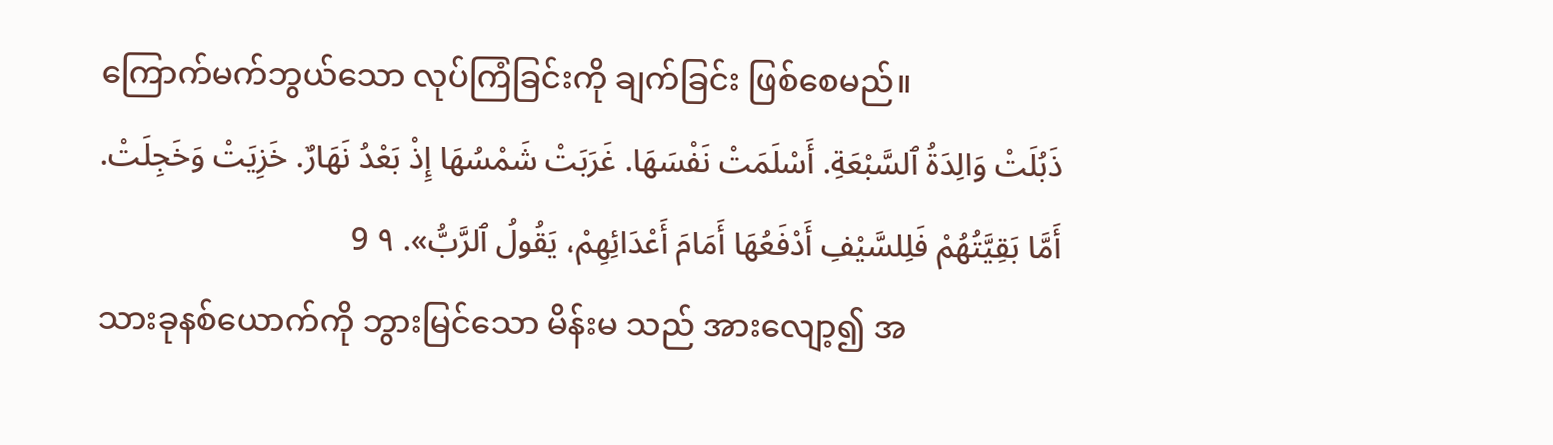ကြောက်မက်ဘွယ်သော လုပ်ကြံခြင်းကို ချက်ခြင်း ဖြစ်စေမည်။
ذَبُلَتْ وَالِدَةُ ٱلسَّبْعَةِ. أَسْلَمَتْ نَفْسَهَا. غَرَبَتْ شَمْسُهَا إِذْ بَعْدُ نَهَارٌ. خَزِيَتْ وَخَجِلَتْ. أَمَّا بَقِيَّتُهُمْ فَلِلسَّيْفِ أَدْفَعُهَا أَمَامَ أَعْدَائِهِمْ، يَقُولُ ٱلرَّبُّ». ٩ 9
သားခုနစ်ယောက်ကို ဘွားမြင်သော မိန်းမ သည် အားလျော့၍ အ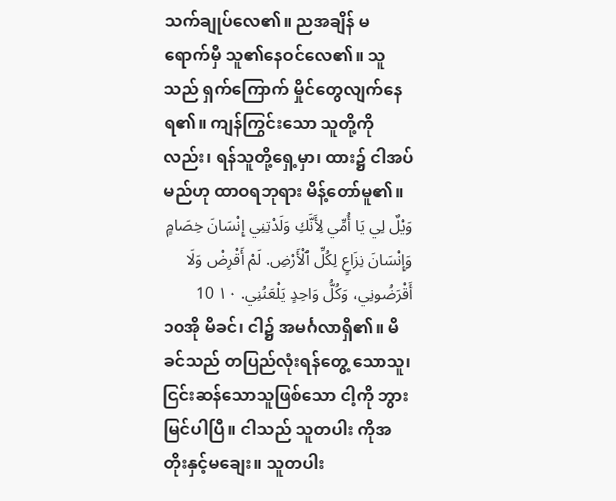သက်ချုပ်လေ၏။ ညအချိန် မရောက်မှီ သူ၏နေဝင်လေ၏။ သူသည် ရှက်ကြောက် မှိုင်တွေလျက်နေရ၏။ ကျန်ကြွင်းသော သူတို့ကိုလည်း၊ ရန်သူတို့ရှေ့မှာ၊ ထား၌ ငါအပ်မည်ဟု ထာဝရဘုရား မိန့်တော်မူ၏။
وَيْلٌ لِي يَا أُمِّي لِأَنَّكِ وَلَدْتِنِي إِنْسَانَ خِصَامٍ وَإِنْسَانَ نِزَاعٍ لِكُلِّ ٱلْأَرْضِ. لَمْ أَقْرِضْ وَلَا أَقْرَضُونِي، وَكُلُّ وَاحِدٍ يَلْعَنُنِي. ١٠ 10
၁၀အို မိခင်၊ ငါ၌ အမင်္ဂလာရှိ၏။ မိခင်သည် တပြည်လုံးရန်တွေ့ သောသူ၊ ငြင်းဆန်သောသူဖြစ်သော ငါ့ကို ဘွားမြင်ပါပြီ။ ငါသည် သူတပါး ကိုအတိုးနှင့်မချေး။ သူတပါး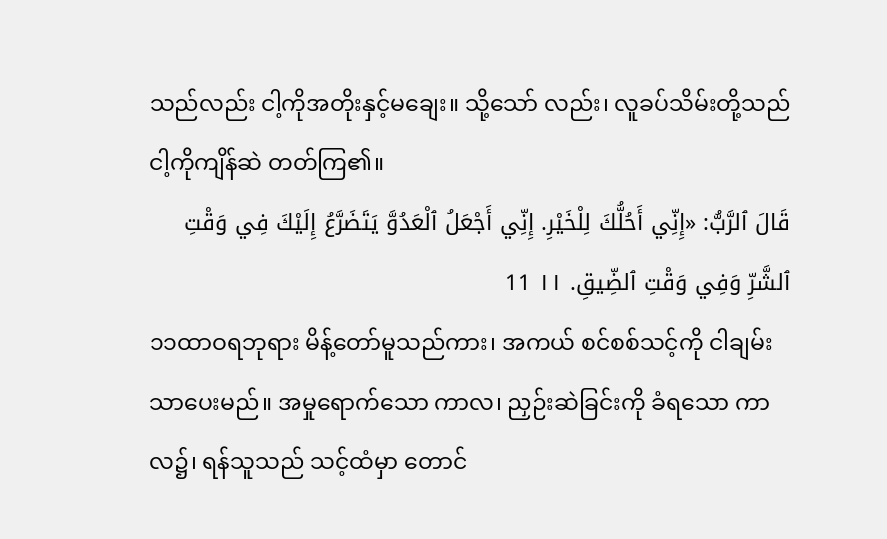သည်လည်း ငါ့ကိုအတိုးနှင့်မချေး။ သို့သော် လည်း၊ လူခပ်သိမ်းတို့သည် ငါ့ကိုကျိန်ဆဲ တတ်ကြ၏။
قَالَ ٱلرَّبُّ: «إِنِّي أَحُلُّكَ لِلْخَيْرِ. إِنِّي أَجْعَلُ ٱلْعَدُوَّ يَتَضَرَّعُ إِلَيْكَ فِي وَقْتِ ٱلشَّرِّ وَفِي وَقْتِ ٱلضِّيقِ. ١١ 11
၁၁ထာဝရဘုရား မိန့်တော်မူသည်ကား၊ အကယ် စင်စစ်သင့်ကို ငါချမ်းသာပေးမည်။ အမှုရောက်သော ကာလ၊ ညှဉ်းဆဲခြင်းကို ခံရသော ကာလ၌၊ ရန်သူသည် သင့်ထံမှာ တောင်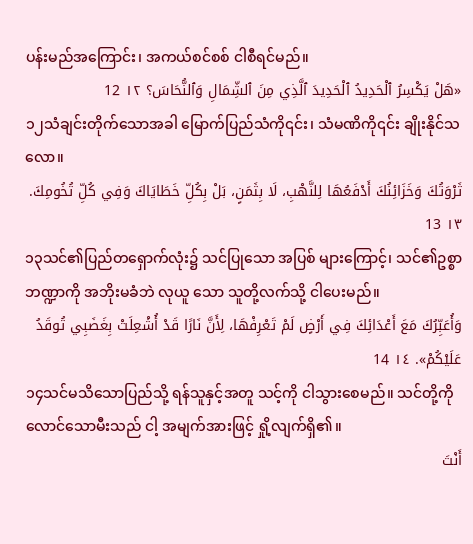ပန်းမည်အကြောင်း၊ အကယ်စင်စစ် ငါစီရင်မည်။
«هَلْ يَكْسِرُ ٱلْحَدِيدُ ٱلْحَدِيدَ ٱلَّذِي مِنَ ٱلشِّمَالِ وَٱلنُّحَاسَ؟ ١٢ 12
၁၂သံချင်းတိုက်သောအခါ မြောက်ပြည်သံကို၎င်း၊ သံမဏိကို၎င်း ချိုးနိုင်သလော။
ثَرْوَتُكَ وَخَزَائِنُكَ أَدْفَعُهَا لِلنَّهْبِ، لَا بِثَمَنٍ، بَلْ بِكُلِّ خَطَايَاكَ وَفِي كُلِّ تُخُومِكَ. ١٣ 13
၁၃သင်၏ပြည်တရှောက်လုံး၌ သင်ပြုသော အပြစ် များကြောင့်၊ သင်၏ဥစ္စာဘဏ္ဍာကို အဘိုးမခံဘဲ လုယူ သော သူတို့လက်သို့ ငါပေးမည်။
وَأُعَبِّرُكَ مَعَ أَعْدَائِكَ فِي أَرْضٍ لَمْ تَعْرِفْهَا، لِأَنَّ نَارًا قَدْ أُشْعِلَتْ بِغَضَبِي تُوقَدُ عَلَيْكُمْ». ١٤ 14
၁၄သင်မသိသောပြည်သို့ ရန်သူနှင့်အတူ သင့်ကို ငါသွားစေမည်။ သင်တို့ကို လောင်သောမီးသည် ငါ့ အမျက်အားဖြင့် ရှို့လျက်ရှိ၏။
أَنْتَ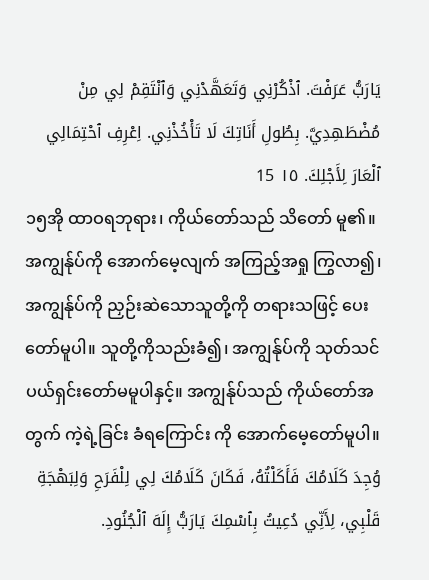يَارَبُّ عَرَفْتَ. ٱذْكُرْنِي وَتَعَهَّدْنِي وَٱنْتَقِمْ لِي مِنْ مُضْطَهِدِيَّ. بِطُولِ أَنَاتِكَ لَا تَأْخُذْنِي. اِعْرِفِ ٱحْتِمَالِي ٱلْعَارَ لِأَجْلِكَ. ١٥ 15
၁၅အို ထာဝရဘုရား၊ ကိုယ်တော်သည် သိတော် မူ၏။ အကျွန်ုပ်ကို အောက်မေ့လျက် အကြည့်အရှု ကြွလာ၍၊ အကျွန်ုပ်ကို ညှဉ်းဆဲသောသူတို့ကို တရားသဖြင့် ပေးတော်မူပါ။ သူတို့ကိုသည်းခံ၍၊ အကျွန်ုပ်ကို သုတ်သင်ပယ်ရှင်းတော်မမူပါနှင့်။ အကျွန်ုပ်သည် ကိုယ်တော်အတွက် ကဲ့ရဲ့ခြင်း ခံရကြောင်း ကို အောက်မေ့တော်မူပါ။
وُجِدَ كَلَامُكَ فَأَكَلْتُهُ، فَكَانَ كَلَامُكَ لِي لِلْفَرَحِ وَلِبَهْجَةِ قَلْبِي، لِأَنِّي دُعِيتُ بِٱسْمِكَ يَارَبُّ إِلَهَ ٱلْجُنُودِ.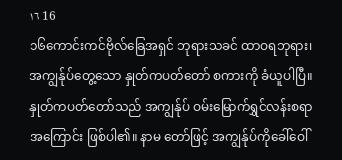١٦ 16
၁၆ကောင်းကင်ဗိုလ်ခြေအရှင် ဘုရားသခင် ထာဝရဘုရား၊ အကျွန်ုပ်တွေ့သော နှုတ်ကပတ်တော် စကားကို ခံယူပါပြီ။ နှုတ်ကပတ်တော်သည် အကျွန်ုပ် ဝမ်းမြောက်ရွှင်လန်းစရာအကြောင်း ဖြစ်ပါ၏။ နာမ တော်ဖြင့် အကျွန်ုပ်ကိုခေါ်ဝေါ်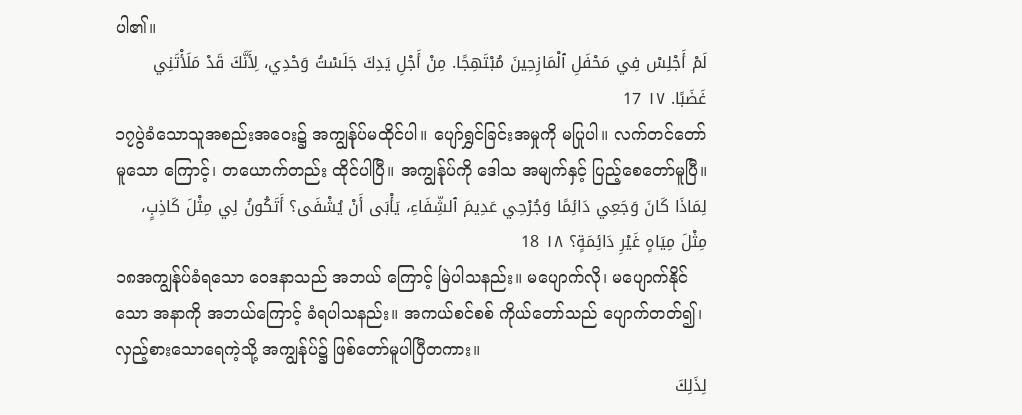ပါ၏။
لَمْ أَجْلِسْ فِي مَحْفَلِ ٱلْمَازِحِينَ مُبْتَهِجًا. مِنْ أَجْلِ يَدِكَ جَلَسْتُ وَحْدِي، لِأَنَّكَ قَدْ مَلَأْتَنِي غَضَبًا. ١٧ 17
၁၇ပွဲခံသောသူအစည်းအဝေး၌ အကျွန်ုပ်မထိုင်ပါ။ ပျော်ရွှင်ခြင်းအမှုကို မပြုပါ။ လက်တင်တော်မူသော ကြောင့်၊ တယောက်တည်း ထိုင်ပါပြီ။ အကျွန်ုပ်ကို ဒေါသ အမျက်နှင့် ပြည့်စေတော်မူပြီ။
لِمَاذَا كَانَ وَجَعِي دَائِمًا وَجُرْحِي عَدِيمَ ٱلشِّفَاءِ، يَأْبَى أَنْ يُشْفَى؟ أَتَكُونُ لِي مِثْلَ كَاذِبٍ، مِثْلَ مِيَاهٍ غَيْرِ دَائِمَةٍ؟ ١٨ 18
၁၈အကျွန်ုပ်ခံရသော ဝေဒနာသည် အဘယ် ကြောင့် မြဲပါသနည်း။ မပျောက်လို၊ မပျောက်နိုင်သော အနာကို အဘယ်ကြောင့် ခံရပါသနည်း။ အကယ်စင်စစ် ကိုယ်တော်သည် ပျောက်တတ်၍၊ လှည့်စားသောရေကဲ့သို့ အကျွန်ုပ်၌ ဖြစ်တော်မူပါပြီတကား။
لِذَلِكَ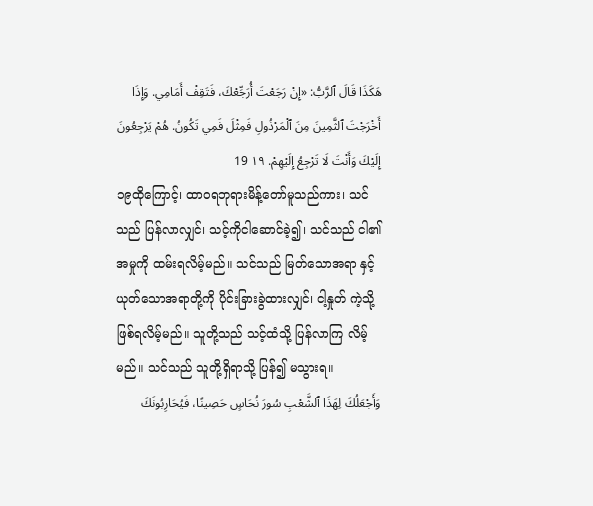هَكَذَا قَالَ ٱلرَّبُّ: «إِنْ رَجَعْتَ أُرَجِّعْكَ، فَتَقِفْ أَمَامِي. وَإِذَا أَخْرَجْتَ ٱلثَّمِينَ مِنَ ٱلْمَرْذُولِ فَمِثْلَ فَمِي تَكُونُ. هُمْ يَرْجِعُونَ إِلَيْكَ وَأَنْتَ لَا تَرْجِعُ إِلَيْهِمْ. ١٩ 19
၁၉ထိုကြောင့်၊ ထာဝရဘုရားမိန့်တော်မူသည်ကား၊ သင်သည် ပြန်လာလျှင်၊ သင့်ကိုငါဆောင်ခဲ့၍၊ သင်သည် ငါ၏အမှုကို ထမ်းရလိမ့်မည်။ သင်သည် မြတ်သောအရာ နှင့် ယုတ်သောအရာတို့ကို ပိုင်းခြားခွဲထားလျှင်၊ ငါ့နှုတ် ကဲ့သို့ ဖြစ်ရလိမ့်မည်။ သူတို့သည် သင့်ထံသို့ ပြန်လာကြ လိမ့်မည်။ သင်သည် သူတို့ရှိရာသို့ ပြန်၍ မသွားရ။
وَأَجْعَلُكَ لِهَذَا ٱلشَّعْبِ سُورَ نُحَاسٍ حَصِينًا، فَيُحَارِبُونَكَ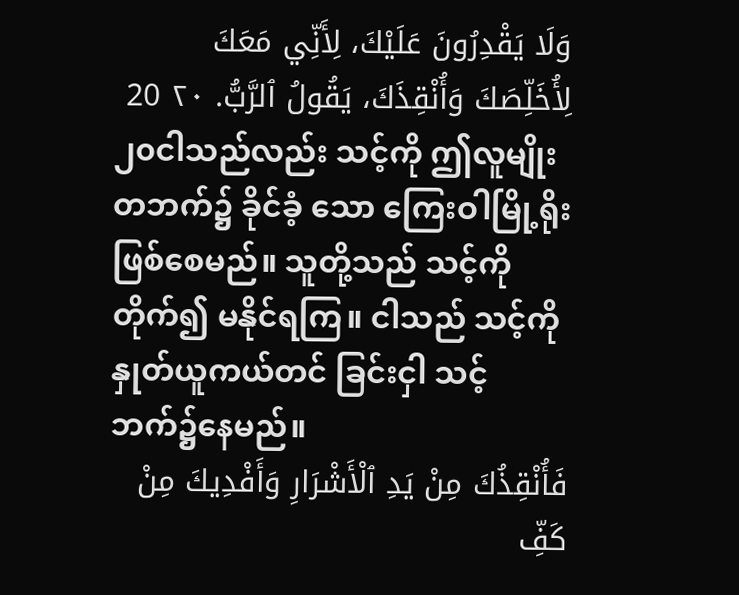وَلَا يَقْدِرُونَ عَلَيْكَ، لِأَنِّي مَعَكَ لِأُخَلِّصَكَ وَأُنْقِذَكَ، يَقُولُ ٱلرَّبُّ. ٢٠ 20
၂၀ငါသည်လည်း သင့်ကို ဤလူမျိုးတဘက်၌ ခိုင်ခံ့ သော ကြေးဝါမြို့ရိုးဖြစ်စေမည်။ သူတို့သည် သင့်ကို တိုက်၍ မနိုင်ရကြ။ ငါသည် သင့်ကို နှုတ်ယူကယ်တင် ခြင်းငှါ သင့်ဘက်၌နေမည်။
فَأُنْقِذُكَ مِنْ يَدِ ٱلْأَشْرَارِ وَأَفْدِيكَ مِنْ كَفِّ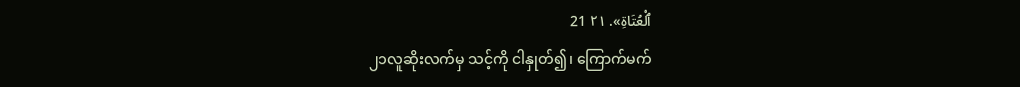ٱلْعُتَاةِ». ٢١ 21
၂၁လူဆိုးလက်မှ သင့်ကို ငါနှုတ်၍၊ ကြောက်မက်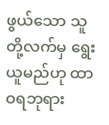ဖွယ်သော သူတို့လက်မှ ရွေးယူမည်ဟု ထာဝရဘုရား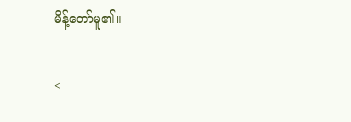မိန့်တော်မူ၏။

<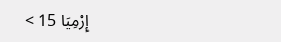إِرْمِيَا 15 >